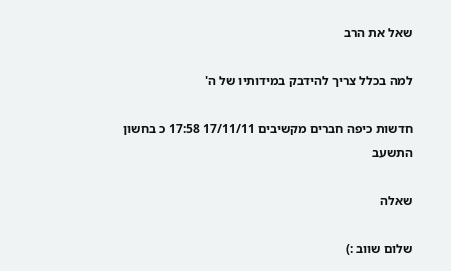שאל את הרב

למה בכלל צריך להידבק במידותיו של ה'

חדשות כיפה חברים מקשיבים 17/11/11 17:58 כ בחשון התשעב

שאלה

שלום שווב :)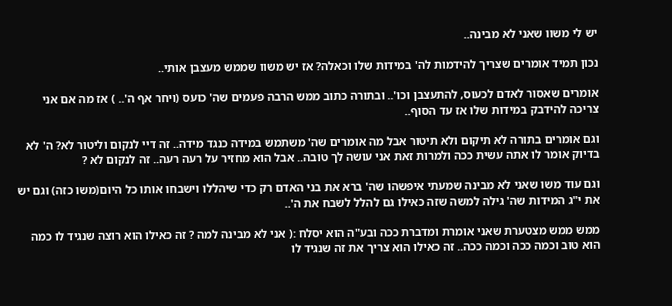יש לי משוו שאני לא מבינה..

נכון תמיד אומרים שצריך להידמות לה' במידות שלו וכאלה? אז יש משוו שממש מעצבן אותי..

אומרים שאסור לאדם לכעוס, להתעצבן וכו'.. ובתורה כתוב ממש הרבה פעמים שה' כועס (ויחר אף ה'.. ) אז מה אם אני צריכה להידבק במידות שלו אז עד הסוף..

וגם אומרים בתורה לא תיקום ולא תיטור אבל מה אומרים שה' משתמש במידה כנגד מידה.. זה דיי לנקום וליטור לא? ה' לא בדיוק אומר לו אתה עשית ככה ולמרות זאת אני עושה לך טובה.. אבל הוא מחזיר על רעה רעה.. זה לנקום לא ?

וגם עוד משו שאני לא מבינה שמעתי איפשהו שה' ברא את בני האדם רק כדי שיהללו וישבחו אותו כל היום(משו כזה) וגם יש את י"ג המידות שה' גילה למשה שזה כאילו גם להלל לשבח את ה'..

ממש ממש מצטערת שאני אומרת ומדברת ככה ובע"ה הוא יסלח :( אני לא מבינה למה ? זה כאילו הוא רוצה שנגיד לו כמה הוא טוב וכמה ככה וכמה ככה.. זה כאילו הוא צריך את זה שנגיד לו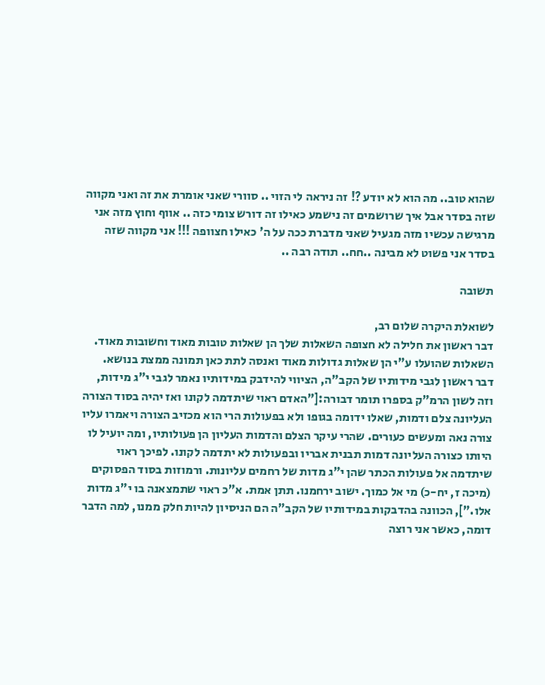שהוא טוב.. מה הוא לא יודע ?! זה ניראה לי הזוי .. סוורי שאני אומרת את זה ואני מקווה שזה בסדר אבל איך שרושמים זה נישמע כאילו זה דורש צומי כזה .. אווף וחוץ מזה אני מרגישה עכשיו מזה מגעיל שאני מדברת ככה על ה' כאילו חצוופה !!! אני מקווה שזה בסדר אני פשוט לא מבינה ..חח.. תודה רבה ..

תשובה

לשואלת היקרה שלום רב,
דבר ראשון את חלילה לא חצופה השאלות שלך הן שאלות טובות מאוד וחשובות מאוד.
השאלות שהועלו ע"י הן שאלות גדולות מאוד ואנסה לתת כאן תמונה ממצת בנושא.
דבר ראשון לגבי מידותיו של הקב"ה, הציווי להידבק במידותיו נאמר לגבי י"ג מידות, וזה לשון הרמ"ק בספרו תומר דבורה:["האדם ראוי שיתדמה לקונו ואז יהיה בסוד הצורה העליונה צלם ודמות, שאלו ידומה בגופו ולא בפעולות הרי הוא מכזיב הצורה ויאמרו עליו צורה נאה ומעשים כעורים. שהרי עיקר הצלם והדמות העליון הן פעולותיו, ומה יועיל לו היותו כצורה העליונה דמות תבנית אבריו ובפעולות לא יתדמה לקונו. לפיכך ראוי שיתדמה אל פעולות הכתר שהן י"ג מדות של רחמים עליונות. ורמוזות בסוד הפסוקים (מיכה ז, יח-כ) מי אל כמוך. ישוב ירחמנו. תתן אמת. א"כ ראוי שתמצאנה בו י"ג מדות אלו."], הכוונה בהדבקות במידותיו של הקב"ה הם הניסיון להיות חלק ממנו, למה הדבר דומה, כאשר אני רוצה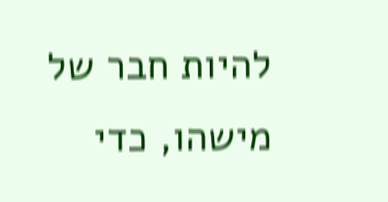להיות חבר של מישהו, כדי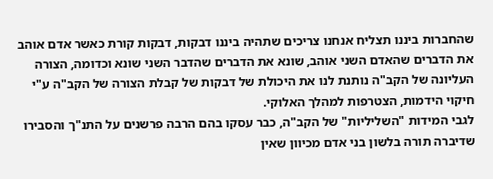שהחברות ביננו תצליח אנחנו צריכים שתהיה ביננו דבקות, דבקות קורת כאשר אדם אוהב את הדברים שהאדם השני אוהב, שונא את הדברים שהדבר השני שונא וכדומה, הצורה העליונה של הקב"ה נותנת לנו את היכולת של דבקות של קבלת הצורה של הקב"ה ע"י חיקוי הידמות, הצטרפות למהלך האלוקי.
לגבי המידות "השליליות" של הקב"ה, כבר עסקו בהם הרבה פרשנים על התנ"ך והסבירו שדיברה תורה בלשון בני אדם מכיוון שאין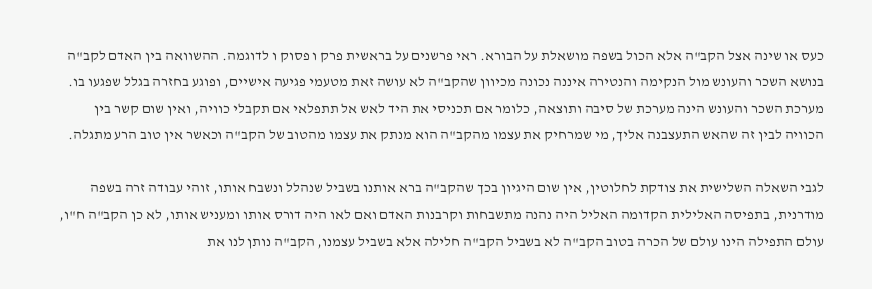כעס או שינה אצל הקב"ה אלא הכול בשפה מושאלת על הבורא. ראי פרשנים על בראשית פרק ו פסוק ו לדוגמה. ההשוואה בין האדם לקב"ה בנושא השכר והעונש מול הנקימה והנטירה איננה נכונה מכיוון שהקב"ה לא עושה זאת מטעמי פגיעה אישיים, ופוגע בחזרה בגלל שפגעו בו.
מערכת השכר והעונש הינה מערכת של סיבה ותוצאה, כלומר אם תכניסי את היד לאש אל תתפלאי אם תקבלי כוויה, ואין שום קשר בין הכוויה לבין זה שהאש התעצבנה אליך, מי שמרחיק את עצמו מהקב"ה הוא מנתק את עצמו מהטוב של הקב"ה וכאשר אין טוב הרע מתגלה.

לגבי השאלה השלישית את צודקת לחלוטין, אין שום היגיון בכך שהקב"ה ברא אותנו בשביל שנהלל ונשבח אותו, זוהי עבודה זרה בשפה מודרנית, בתפיסה האלילית הקדומה האליל היה נהנה מתשבחות וקרבנות האדם ואם לאו היה דורס אותו ומעניש אותו, לא כן הקב"ה ח"ו, עולם התפילה הינו עולם של הכרה בטוב הקב"ה לא בשביל הקב"ה חלילה אלא בשביל עצמנו, הקב"ה נותן לנו את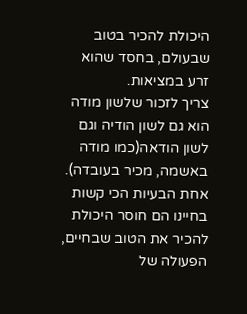היכולת להכיר בטוב שבעולם, בחסד שהוא זרע במציאות.
צריך לזכור שלשון מודה הוא גם לשון הודיה וגם לשון הודאה(כמו מודה באשמה, מכיר בעובדה).
אחת הבעיות הכי קשות בחיינו הם חוסר היכולת להכיר את הטוב שבחיים, הפעולה של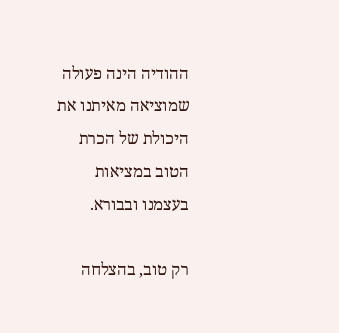ההודיה הינה פעולה שמוציאה מאיתנו את היכולת של הכרת הטוב במציאות בעצמנו ובבורא.

רק טוב, בהצלחה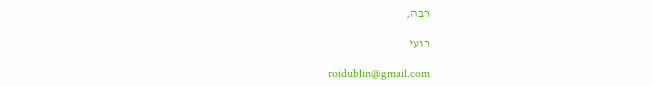רבה,

רועי

roidublin@gmail.com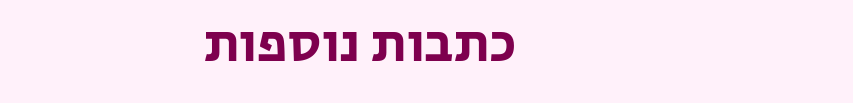כתבות נוספות